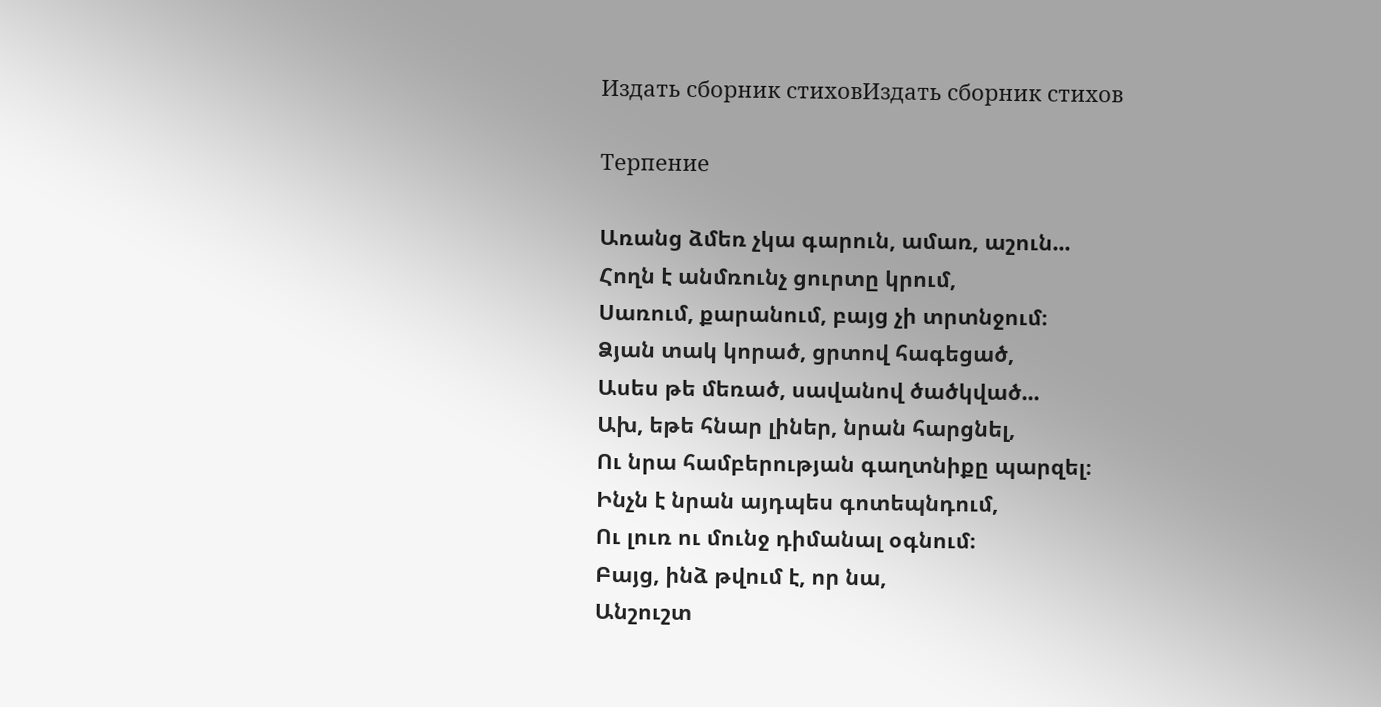Издать сборник стиховИздать сборник стихов

Терпение

Առանց ձմեռ չկա գարուն, ամառ, աշուն...
Հողն է անմռունչ ցուրտը կրում,
Սառում, քարանում, բայց չի տրտնջում։
Ձյան տակ կորած, ցրտով հագեցած,
Ասես թե մեռած, սավանով ծածկված...
Ախ, եթե հնար լիներ, նրան հարցնել,
Ու նրա համբերության գաղտնիքը պարզել։
Ինչն է նրան այդպես գոտեպնդում,
Ու լուռ ու մունջ դիմանալ օգնում։
Բայց, ինձ թվում է, որ նա,
Անշուշտ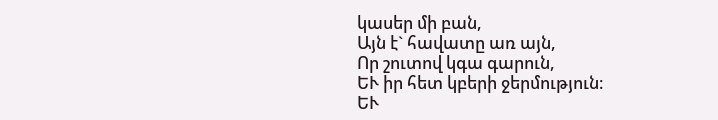կասեր մի բան,
Այն է` հավատը առ այն,
Որ շուտով կգա գարուն,
ԵՒ իր հետ կբերի ջերմություն։
ԵՒ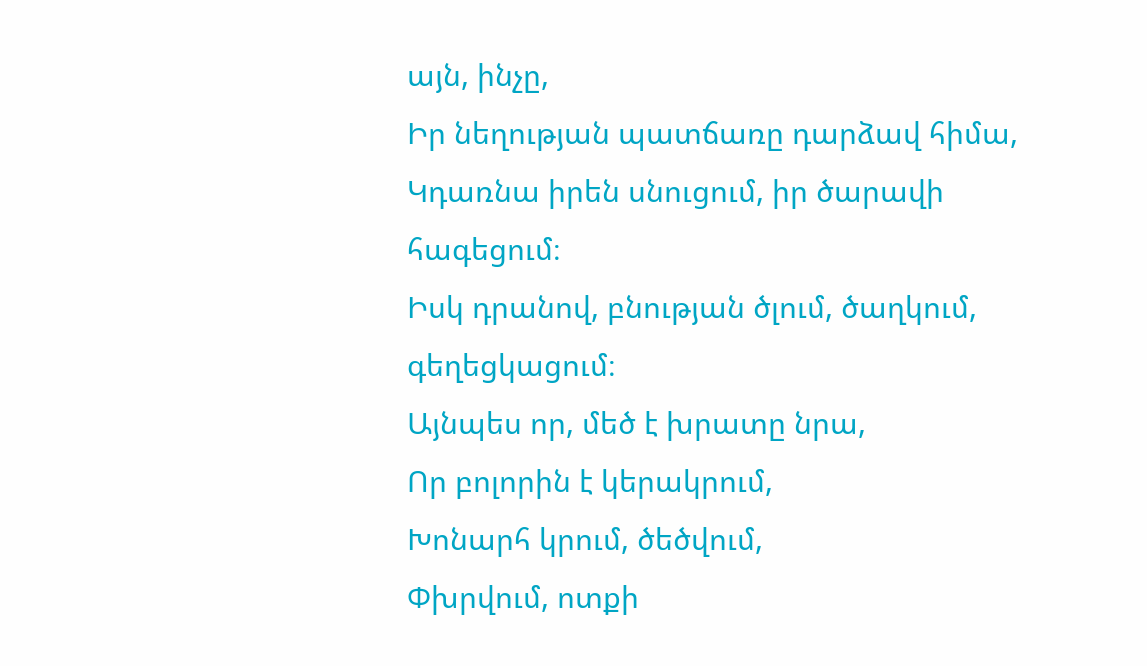այն, ինչը,
Իր նեղության պատճառը դարձավ հիմա,
Կդառնա իրեն սնուցում, իր ծարավի հագեցում։
Իսկ դրանով, բնության ծլում, ծաղկում, գեղեցկացում։
Այնպես որ, մեծ է խրատը նրա,
Որ բոլորին է կերակրում,
Խոնարհ կրում, ծեծվում,
Փխրվում, ոտքի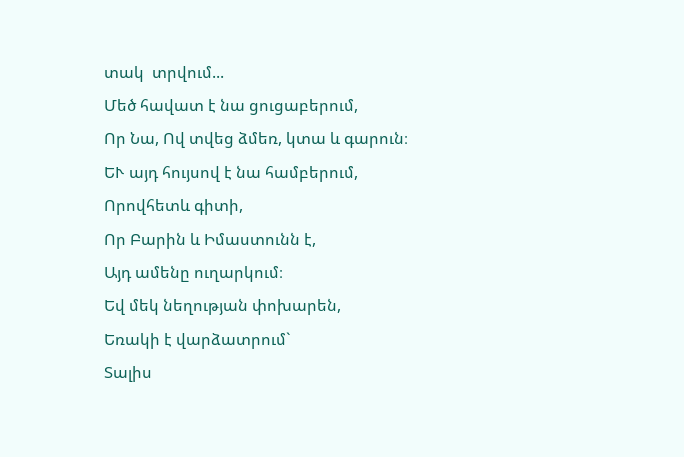տակ  տրվում...
Մեծ հավատ է նա ցուցաբերում,
Որ Նա, Ով տվեց ձմեռ, կտա և գարուն։
ԵՒ այդ հույսով է նա համբերում,
Որովհետև գիտի,
Որ Բարին և Իմաստունն է,
Այդ ամենը ուղարկում։
Եվ մեկ նեղության փոխարեն,
Եռակի է վարձատրում`
Տալիս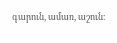գարուն, ամառ, աշուն։